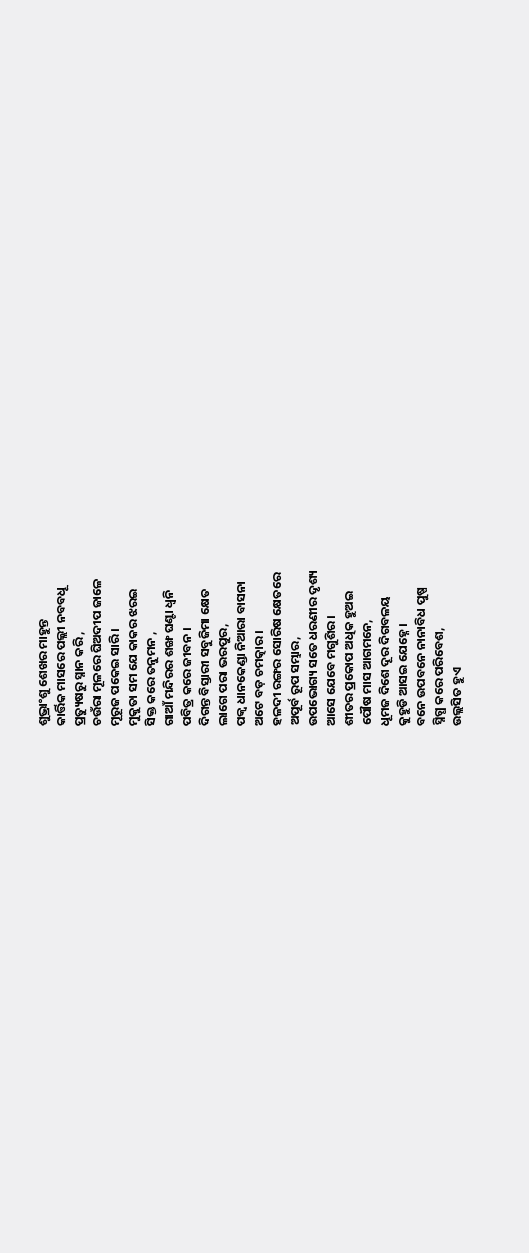ଶୁଭ୍ରାଂଶୁ ଶେଖର ମାହୁନ୍ତ
କାର୍ତ୍ତିକ ମାସରେ ପଲ୍ଲୀ ନବବଧୂ
ପ୍ରତ୍ୟୁଷରୁ ସ୍ନାନ କରି ,
ଚଉଁରା ମୂଳରେ ଘିଅଦୀପ ଜାଳେ
ମୂରୂଜ ପକେଇ ସାରି ।
ମୁକୁତା ସମ ଯେ କାକର ଝରଇ
ସିକ୍ତ କରେ ତନୁମନ ,
ଗାଆଁ ମନ୍ଦିରର ଶଙ୍ଖ ଘଣ୍ଟା ଧ୍ବନି
ପବିତ୍ର କରେ ଜୀବନ ।
ଦିଗନ୍ତ ବିସ୍ତାରୀ ସବୁଜିମା କ୍ଷେତ
ଲାଗେ ପରା ଭରପୁର,
ପକ୍ବ ଧାନକେଣ୍ଡା ନିଆରା ବାସନା
ଅଟେ ବଡ଼ ଚମତ୍କାର ।
ହଳଦୀ ରଙ୍ଗର ସୋରିଷ କ୍ଷେତରେ
ଅପୂର୍ବ ରୂପ ସମ୍ଭାର,
ଉପଭୋଗ୍ୟ ସତେ ଧରଣୀର ଦୃଶ୍ୟ
ଆସେ ଯେବେ ମଗୁଶିର ।
ଶୀତର ପ୍ରକୋପ ଅଧିକ ହୁଅଇ
ପୌଷ ମାସ ଆଗମନେ,
ଧୂମଜ ଦିଶେ ଦୂର ଦିଗବଳୟ
କୁହୁଡି ଆସଇ ଯେହ୍ନେ ।
ବନେ ଉପବନେ ନାନାବିଧ ପୁଷ୍ପ
ସ୍ନିଗ୍ଧ କରେ ପରିବେଶ,
ଉଲ୍ଲସିତ ହୁଏ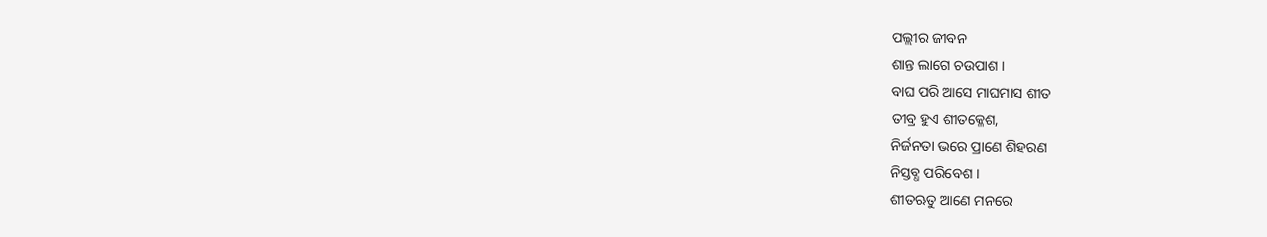ପଲ୍ଲୀର ଜୀବନ
ଶାନ୍ତ ଲାଗେ ଚଉପାଶ ।
ବାଘ ପରି ଆସେ ମାଘମାସ ଶୀତ
ତୀବ୍ର ହୁଏ ଶୀତକ୍ଳେଶ,
ନିର୍ଜନତା ଭରେ ପ୍ରାଣେ ଶିହରଣ
ନିସ୍ତବ୍ଧ ପରିବେଶ ।
ଶୀତଋତୁ ଆଣେ ମନରେ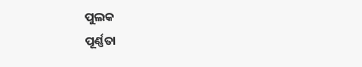ପୁଲକ
ପୂର୍ଣ୍ଣତା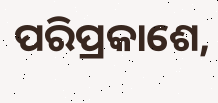ପରିପ୍ରକାଶେ,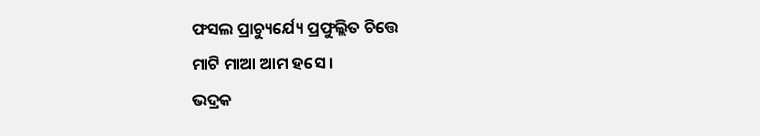ଫସଲ ପ୍ରାଚ୍ୟୁର୍ଯ୍ୟେ ପ୍ରଫୁଲ୍ଲିତ ଚିତ୍ତେ
ମାଟି ମାଆ ଆମ ହସେ ।
ଭଦ୍ରକ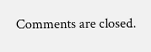Comments are closed.